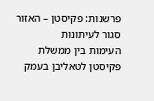פרשנות: פקיסטן – האזור סגור לעיתונות
העימות בין ממשלת פקיסטן לטאליבן בעמק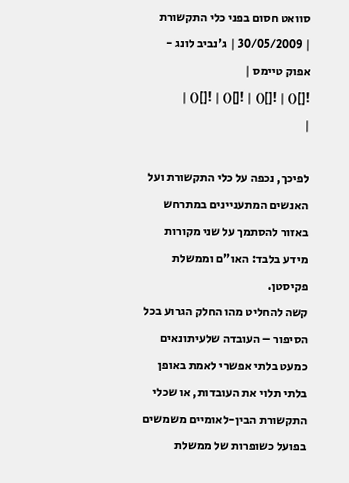סוואט חסום בפני כלי התקשורת
| 30/05/2009 | ג'נביב לונג - אפוק טיימס |
![]() | ![]() | ![]() | ![]() |
|

לפיכך, נכפה על כלי התקשורת ועל האנשים המתעניינים במתרחש באזור להסתמך על שני מקורות מידע בלבד: האו"ם וממשלת פקיסטן.
קשה להחליט מהו החלק הגרוע בכל הסיפור – העובדה שלעיתונאים כמעט בלתי אפשרי לאמת באופן בלתי תלוי את העובדות, או שכלי התקשורת הבין-לאומיים משמשים בפועל כשופרות של ממשלת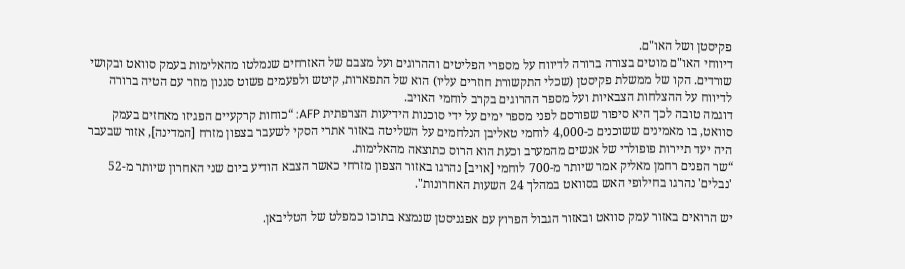פקיסטן ושל האו"ם.
דיווחי האו"ם מוטים בצורה ברורה לדיווח על מספרי הפליטים וההרוגים ועל מצבם של האזרחים שנמלטו מהאלימות בעמק סוואט ובקושי שורדים. הקו של ממשלת פקיסטן (שכלי התקשורת חוזרים עליו) הוא של התפארות, קיטש ולפעמים פשוט סגנון מוזר עם הטיה ברורה לדיווח על ההצלחות הצבאיות ועל מספר ההרוגים בקרב לוחמי האויב.
דוגמה טובה לכך היא סיפור שפורסם לפני מספר ימים על ידי סוכנות הידיעות הצרפתית AFP: “כוחות קרקעיים הפגיזו מאחזים בעמק סוואט, בו מאמינים ששוכנים כ-4,000 לוחמי טאליבן הנלחמים על השליטה באזור אתרי הסקי לשעבר בצפון מזרח [המדינה], אזור שבעבר היה יעד תיירות פופולרי של אנשים מהמערב וכעת הוא הרוס כתוצאה מהאלימות.
“שר הפנים רחמן מאליק אמר שיותר מ-700 לוחמי [אויב] נהרגו באזור הצפון מזרחי כאשר הצבא הודיע ביום שני האחרון שיותר מ-52 'נבלים' נהרגו בחילופי האש בסוואט במהלך 24 השעות האחרונות".

יש הרואים באזור עמק סוואט ובאזור הגבול הפרוץ עם אפגניסטן שנמצא בתוכו כמפלט של הטליבאן.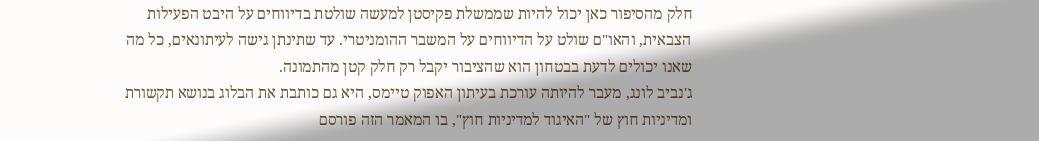חלק מהסיפור כאן יכול להיות שממשלת פקיסטן למעשה שולטת בדיווחים על היבט הפעילות הצבאית, והאו"ם שולט על הדיווחים על המשבר ההומניטרי. עד שתינתן גישה לעיתונאים, כל מה שאנו יכולים לדעת בבטחון הוא שהציבור יקבל רק חלק קטן מהתמונה.
ג'נביב לונג, מעבר להיותה עורכת בעיתון האפוק טיימס, היא גם כותבת את הבלוג בנושא תקשורת ומדיניות חוץ של "האיגוד למדיניות חוץ", בו המאמר הזה פורסם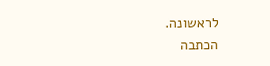לראשונה.
הכתבה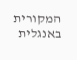המקורית באנגלית